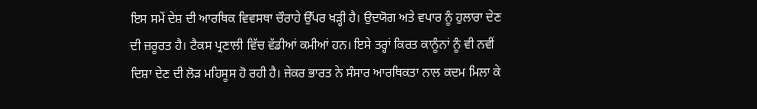ਇਸ ਸਮੇਂ ਦੇਸ਼ ਦੀ ਆਰਥਿਕ ਵਿਵਸਥਾ ਚੌਰਾਹੇ ਉੱਪਰ ਖੜ੍ਹੀ ਹੈ। ਉਦਯੋਗ ਅਤੇ ਵਪਾਰ ਨੂੰ ਹੁਲਾਰਾ ਦੇਣ ਦੀ ਜ਼ਰੂਰਤ ਹੈ। ਟੈਕਸ ਪ੍ਰਣਾਲੀ ਵਿੱਚ ਵੱਡੀਆਂ ਕਮੀਆਂ ਹਨ। ਇਸੇ ਤਰ੍ਹਾਂ ਕਿਰਤ ਕਾਨੂੰਨਾਂ ਨੂੰ ਵੀ ਨਵੀਂ ਦਿਸ਼ਾ ਦੇਣ ਦੀ ਲੋੜ ਮਹਿਸੂਸ ਹੋ ਰਹੀ ਹੈ। ਜੇਕਰ ਭਾਰਤ ਨੇ ਸੰਸਾਰ ਆਰਥਿਕਤਾ ਨਾਲ ਕਦਮ ਮਿਲਾ ਕੇ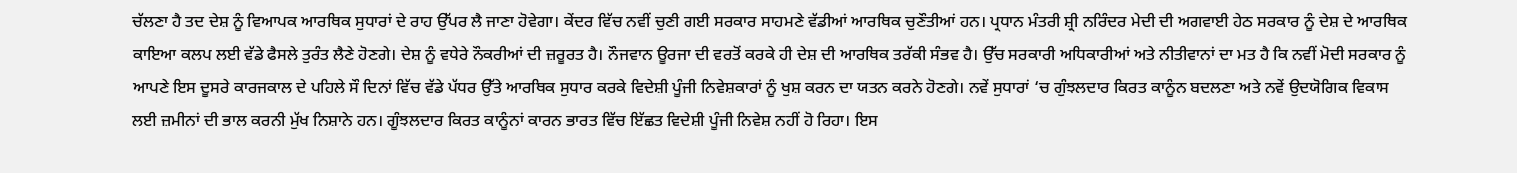ਚੱਲਣਾ ਹੈ ਤਦ ਦੇਸ਼ ਨੂੰ ਵਿਆਪਕ ਆਰਥਿਕ ਸੁਧਾਰਾਂ ਦੇ ਰਾਹ ਉੱਪਰ ਲੈ ਜਾਣਾ ਹੋਵੇਗਾ। ਕੇਂਦਰ ਵਿੱਚ ਨਵੀਂ ਚੁਣੀ ਗਈ ਸਰਕਾਰ ਸਾਹਮਣੇ ਵੱਡੀਆਂ ਆਰਥਿਕ ਚੁਣੌਤੀਆਂ ਹਨ। ਪ੍ਰਧਾਨ ਮੰਤਰੀ ਸ਼੍ਰੀ ਨਰਿੰਦਰ ਮੇਦੀ ਦੀ ਅਗਵਾਈ ਹੇਠ ਸਰਕਾਰ ਨੂੰ ਦੇਸ਼ ਦੇ ਆਰਥਿਕ ਕਾਇਆ ਕਲਪ ਲਈ ਵੱਡੇ ਫੈਸਲੇ ਤੁਰੰਤ ਲੈਣੇ ਹੋਣਗੇ। ਦੇਸ਼ ਨੂੰ ਵਧੇਰੇ ਨੌਕਰੀਆਂ ਦੀ ਜ਼ਰੂਰਤ ਹੈ। ਨੌਜਵਾਨ ਊਰਜਾ ਦੀ ਵਰਤੋਂ ਕਰਕੇ ਹੀ ਦੇਸ਼ ਦੀ ਆਰਥਿਕ ਤਰੱਕੀ ਸੰਭਵ ਹੈ। ਉੱਚ ਸਰਕਾਰੀ ਅਧਿਕਾਰੀਆਂ ਅਤੇ ਨੀਤੀਵਾਨਾਂ ਦਾ ਮਤ ਹੈ ਕਿ ਨਵੀਂ ਮੋਦੀ ਸਰਕਾਰ ਨੂੰ ਆਪਣੇ ਇਸ ਦੂਸਰੇ ਕਾਰਜਕਾਲ ਦੇ ਪਹਿਲੇ ਸੌ ਦਿਨਾਂ ਵਿੱਚ ਵੱਡੇ ਪੱਧਰ ਉੱਤੇ ਆਰਥਿਕ ਸੁਧਾਰ ਕਰਕੇ ਵਿਦੇਸ਼ੀ ਪੂੰਜੀ ਨਿਵੇਸ਼ਕਾਰਾਂ ਨੂੰ ਖੁਸ਼ ਕਰਨ ਦਾ ਯਤਨ ਕਰਨੇ ਹੋਣਗੇ। ਨਵੇਂ ਸੁਧਾਰਾਂ ‘ਚ ਗੁੰਝਲਦਾਰ ਕਿਰਤ ਕਾਨੂੰਨ ਬਦਲਣਾ ਅਤੇ ਨਵੇਂ ਉਦਯੋਗਿਕ ਵਿਕਾਸ ਲਈ ਜ਼ਮੀਨਾਂ ਦੀ ਭਾਲ ਕਰਨੀ ਮੁੱਖ ਨਿਸ਼ਾਨੇ ਹਨ। ਗੂੰਝਲਦਾਰ ਕਿਰਤ ਕਾਨੂੰਨਾਂ ਕਾਰਨ ਭਾਰਤ ਵਿੱਚ ਇੱਛਤ ਵਿਦੇਸ਼ੀ ਪੂੰਜੀ ਨਿਵੇਸ਼ ਨਹੀਂ ਹੋ ਰਿਹਾ। ਇਸ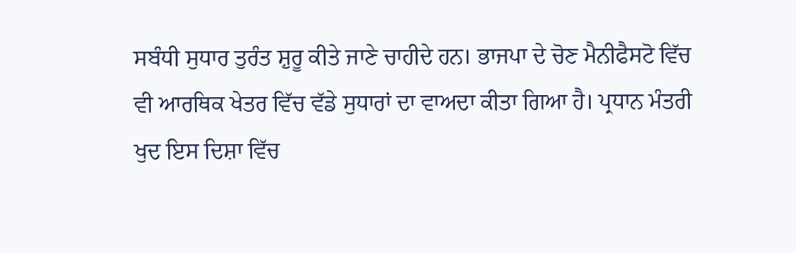ਸਬੰਧੀ ਸੁਧਾਰ ਤੁਰੰਤ ਸ਼ੁਰੂ ਕੀਤੇ ਜਾਣੇ ਚਾਹੀਦੇ ਹਨ। ਭਾਜਪਾ ਦੇ ਚੋਣ ਮੈਨੀਫੈਸਟੋ ਵਿੱਚ ਵੀ ਆਰਥਿਕ ਖੇਤਰ ਵਿੱਚ ਵੱਡੇ ਸੁਧਾਰਾਂ ਦਾ ਵਾਅਦਾ ਕੀਤਾ ਗਿਆ ਹੈ। ਪ੍ਰਧਾਨ ਮੰਤਰੀ ਖੁਦ ਇਸ ਦਿਸ਼ਾ ਵਿੱਚ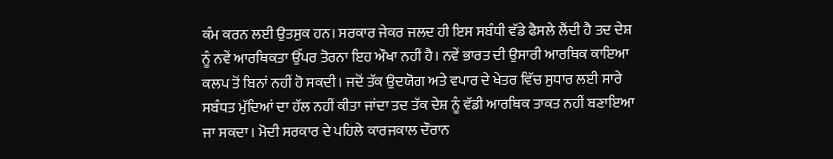ਕੰਮ ਕਰਨ ਲਈ ਉਤਸੁਕ ਹਨ। ਸਰਕਾਰ ਜੇਕਰ ਜਲਦ ਹੀ ਇਸ ਸਬੰਧੀ ਵੱਡੇ ਫੈਸਲੇ ਲੈਂਦੀ ਹੈ ਤਦ ਦੇਸ਼ ਨੂੰ ਨਵੇਂ ਆਰਥਿਕਤਾ ਉੱਪਰ ਤੋਰਨਾ ਇਹ ਔਖਾ ਨਹੀਂ ਹੈ। ਨਵੇਂ ਭਾਰਤ ਦੀ ਉਸਾਰੀ ਆਰਥਿਕ ਕਾਇਆ ਕਲਪ ਤੋਂ ਬਿਨਾਂ ਨਹੀਂ ਹੋ ਸਕਦੀ। ਜਦੋਂ ਤੱਕ ਉਦਯੋਗ ਅਤੇ ਵਪਾਰ ਦੇ ਖੇਤਰ ਵਿੱਚ ਸੁਧਾਰ ਲਈ ਸਾਰੇ ਸਬੰਧਤ ਮੁੱਦਿਆਂ ਦਾ ਹੱਲ ਨਹੀਂ ਕੀਤਾ ਜਾਂਦਾ ਤਦ ਤੱਕ ਦੇਸ਼ ਨੂੰ ਵੱਡੀ ਆਰਥਿਕ ਤਾਕਤ ਨਹੀਂ ਬਣਾਇਆ ਜਾ ਸਕਦਾ। ਮੋਦੀ ਸਰਕਾਰ ਦੇ ਪਹਿਲੇ ਕਾਰਜਕਾਲ ਦੌਰਾਨ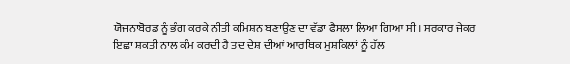ਯੋਜਨਾਬੋਰਡ ਨੂੰ ਭੰਗ ਕਰਕੇ ਨੀਤੀ ਕਮਿਸ਼ਨ ਬਣਾਉਣ ਦਾ ਵੱਡਾ ਫੈਸਲਾ ਲਿਆ ਗਿਆ ਸੀ। ਸਰਕਾਰ ਜੇਕਰ ਇਛਾ ਸ਼ਕਤੀ ਨਾਲ ਕੰਮ ਕਰਦੀ ਹੈ ਤਦ ਦੇਸ਼ ਦੀਆਂ ਆਰਥਿਕ ਮੁਸ਼ਕਿਲਾਂ ਨੂੰ ਹੱਲ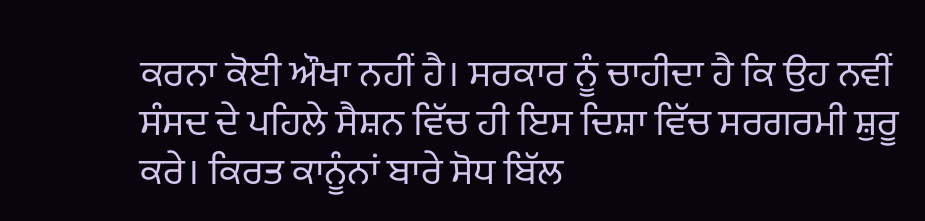ਕਰਨਾ ਕੋਈ ਔਖਾ ਨਹੀਂ ਹੈ। ਸਰਕਾਰ ਨੂੰ ਚਾਹੀਦਾ ਹੈ ਕਿ ਉਹ ਨਵੀਂ ਸੰਸਦ ਦੇ ਪਹਿਲੇ ਸੈਸ਼ਨ ਵਿੱਚ ਹੀ ਇਸ ਦਿਸ਼ਾ ਵਿੱਚ ਸਰਗਰਮੀ ਸ਼ੁਰੂ ਕਰੇ। ਕਿਰਤ ਕਾਨੂੰਨਾਂ ਬਾਰੇ ਸੋਧ ਬਿੱਲ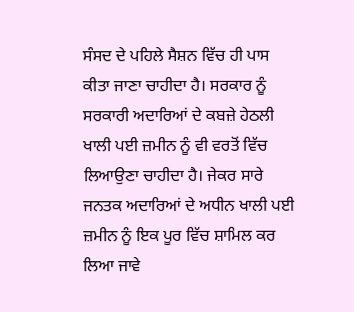ਸੰਸਦ ਦੇ ਪਹਿਲੇ ਸੈਸ਼ਨ ਵਿੱਚ ਹੀ ਪਾਸ ਕੀਤਾ ਜਾਣਾ ਚਾਹੀਦਾ ਹੈ। ਸਰਕਾਰ ਨੂੰ ਸਰਕਾਰੀ ਅਦਾਰਿਆਂ ਦੇ ਕਬਜ਼ੇ ਹੇਠਲੀ ਖਾਲੀ ਪਈ ਜ਼ਮੀਨ ਨੂੰ ਵੀ ਵਰਤੋਂ ਵਿੱਚ ਲਿਆਉਣਾ ਚਾਹੀਦਾ ਹੈ। ਜੇਕਰ ਸਾਰੇ ਜਨਤਕ ਅਦਾਰਿਆਂ ਦੇ ਅਧੀਨ ਖਾਲੀ ਪਈ ਜ਼ਮੀਨ ਨੂੰ ਇਕ ਪੂਰ ਵਿੱਚ ਸ਼ਾਮਿਲ ਕਰ ਲਿਆ ਜਾਵੇ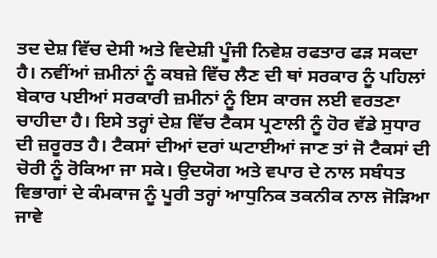ਤਦ ਦੇਸ਼ ਵਿੱਚ ਦੇਸੀ ਅਤੇ ਵਿਦੇਸ਼ੀ ਪੂੰਜੀ ਨਿਵੇਸ਼ ਰਫਤਾਰ ਫੜ ਸਕਦਾ ਹੈ। ਨਵੀਂਆਂ ਜ਼ਮੀਨਾਂ ਨੂੰ ਕਬਜ਼ੇ ਵਿੱਚ ਲੈਣ ਦੀ ਥਾਂ ਸਰਕਾਰ ਨੂੰ ਪਹਿਲਾਂ ਬੇਕਾਰ ਪਈਆਂ ਸਰਕਾਰੀ ਜ਼ਮੀਨਾਂ ਨੂੰ ਇਸ ਕਾਰਜ ਲਈ ਵਰਤਣਾ ਚਾਹੀਦਾ ਹੈ। ਇਸੇ ਤਰ੍ਹਾਂ ਦੇਸ਼ ਵਿੱਚ ਟੈਕਸ ਪ੍ਰਣਾਲੀ ਨੂੰ ਹੋਰ ਵੱਡੇ ਸੁਧਾਰ ਦੀ ਜ਼ਰੂਰਤ ਹੈ। ਟੈਕਸਾਂ ਦੀਆਂ ਦਰਾਂ ਘਟਾਈਆਂ ਜਾਣ ਤਾਂ ਜੋ ਟੈਕਸਾਂ ਦੀ ਚੋਰੀ ਨੂੰ ਰੋਕਿਆ ਜਾ ਸਕੇ। ਉਦਯੋਗ ਅਤੇ ਵਪਾਰ ਦੇ ਨਾਲ ਸਬੰਧਤ ਵਿਭਾਗਾਂ ਦੇ ਕੰਮਕਾਜ ਨੂੰ ਪੂਰੀ ਤਰ੍ਹਾਂ ਆਧੁਨਿਕ ਤਕਨੀਕ ਨਾਲ ਜੋੜਿਆ ਜਾਵੇ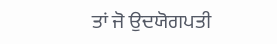ਤਾਂ ਜੋ ਉਦਯੋਗਪਤੀ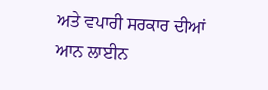ਅਤੇ ਵਪਾਰੀ ਸਰਕਾਰ ਦੀਆਂ ਆਨ ਲਾਈਨ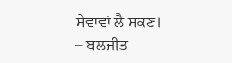ਸੇਵਾਵਾਂ ਲੈ ਸਕਣ।
– ਬਲਜੀਤ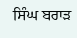ਸਿੰਘ ਬਰਾੜ